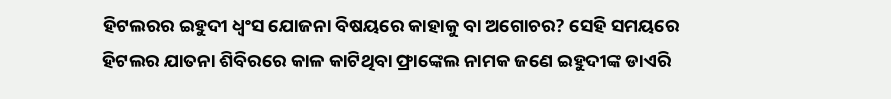ହିଟଲରର ଇହୁଦୀ ଧ୍ବଂସ ଯୋଜନା ବିଷୟରେ କାହାକୁ ବା ଅଗୋଚର? ସେହି ସମୟରେ ହିଟଲର ଯାତନା ଶିବିରରେ କାଳ କାଟିଥିବା ଫ୍ରାଙ୍କେଲ ନାମକ ଜଣେ ଇହୁଦୀଙ୍କ ଡାଏରି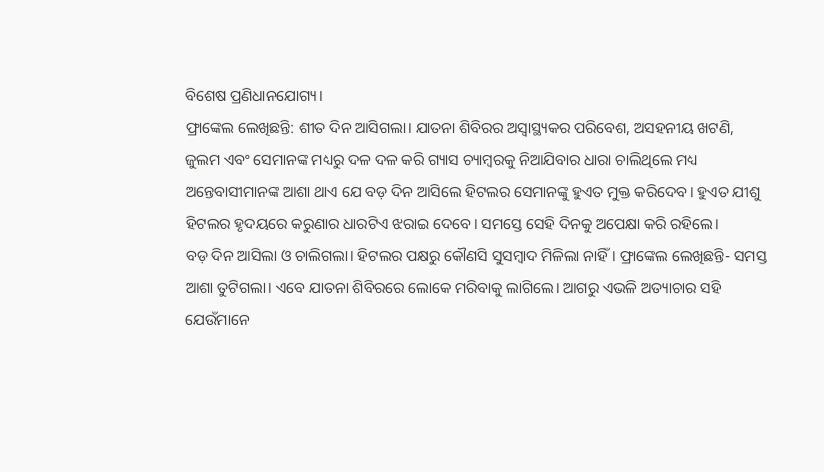ବିଶେଷ ପ୍ରଣିଧାନଯୋଗ୍ୟ।
ଫ୍ରାଙ୍କେଲ ଲେଖିଛନ୍ତି: ଶୀତ ଦିନ ଆସିଗଲା। ଯାତନା ଶିବିରର ଅସ୍ବାସ୍ଥ୍ୟକର ପରିବେଶ, ଅସହନୀୟ ଖଟଣି, ଜୁଲମ ଏବଂ ସେମାନଙ୍କ ମଧ୍ୟରୁ ଦଳ ଦଳ କରି ଗ୍ୟାସ ଚ୍ୟାମ୍ବରକୁ ନିଆଯିବାର ଧାରା ଚାଲିଥିଲେ ମଧ୍ୟ ଅନ୍ତେବାସୀମାନଙ୍କ ଆଶା ଥାଏ ଯେ ବଡ଼ ଦିନ ଆସିଲେ ହିଟଲର ସେମାନଙ୍କୁ ହୁଏତ ମୁକ୍ତ କରିଦେବ। ହୁଏତ ଯୀଶୁ ହିଟଲର ହୃଦୟରେ କରୁଣାର ଧାରଟିଏ ଝରାଇ ଦେବେ। ସମସ୍ତେ ସେହି ଦିନକୁ ଅପେକ୍ଷା କରି ରହିଲେ।
ବଡ଼ ଦିନ ଆସିଲା ଓ ଚାଲିଗଲା। ହିଟଲର ପକ୍ଷରୁ କୌଣସି ସୁସମ୍ବାଦ ମିଳିଲା ନାହିଁ। ଫ୍ରାଙ୍କେଲ ଲେଖିଛନ୍ତି- ସମସ୍ତ ଆଶା ତୁଟିଗଲା। ଏବେ ଯାତନା ଶିବିରରେ ଲୋକେ ମରିବାକୁ ଲାଗିଲେ। ଆଗରୁ ଏଭଳି ଅତ୍ୟାଚାର ସହି ଯେଉଁମାନେ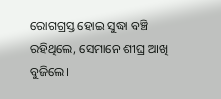ରୋଗଗ୍ରସ୍ତ ହୋଇ ସୁଦ୍ଧା ବଞ୍ଚି ରହିଥିଲେ, ସେମାନେ ଶୀଘ୍ର ଆଖି ବୁଜିଲେ।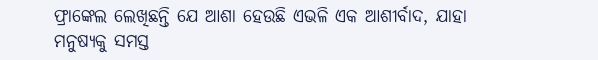ଫ୍ରାଙ୍କେଲ ଲେଖିଛନ୍ତି ଯେ ଆଶା ହେଉଛି ଏଭଳି ଏକ ଆଶୀର୍ବାଦ, ଯାହା ମନୁଷ୍ୟକୁ ସମସ୍ତ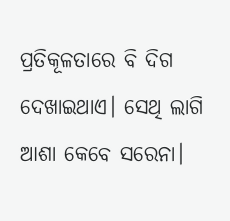ପ୍ରତିକୂଳତାରେ ବି ଦିଗ ଦେଖାଇଥାଏ। ସେଥି ଲାଗି ଆଶା କେବେ ସରେନା।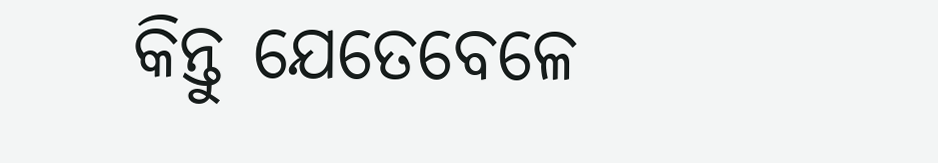କିନ୍ତୁ ଯେତେବେଳେ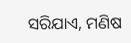ସରିଯାଏ, ମଣିଷ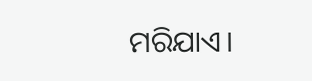ମରିଯାଏ।